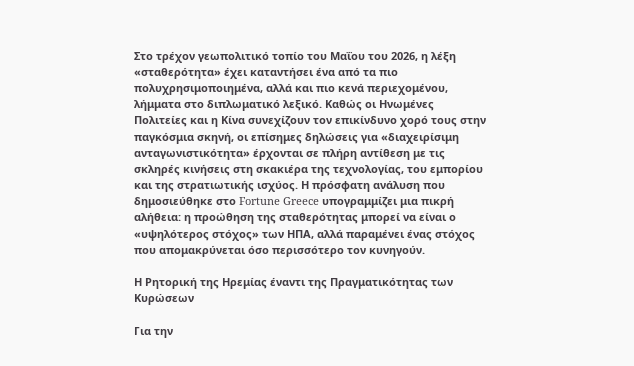Στο τρέχον γεωπολιτικό τοπίο του Μαΐου του 2026, η λέξη «σταθερότητα» έχει καταντήσει ένα από τα πιο πολυχρησιμοποιημένα, αλλά και πιο κενά περιεχομένου, λήμματα στο διπλωματικό λεξικό. Καθώς οι Ηνωμένες Πολιτείες και η Κίνα συνεχίζουν τον επικίνδυνο χορό τους στην παγκόσμια σκηνή, οι επίσημες δηλώσεις για «διαχειρίσιμη ανταγωνιστικότητα» έρχονται σε πλήρη αντίθεση με τις σκληρές κινήσεις στη σκακιέρα της τεχνολογίας, του εμπορίου και της στρατιωτικής ισχύος. Η πρόσφατη ανάλυση που δημοσιεύθηκε στο Fortune Greece υπογραμμίζει μια πικρή αλήθεια: η προώθηση της σταθερότητας μπορεί να είναι ο «υψηλότερος στόχος» των ΗΠΑ, αλλά παραμένει ένας στόχος που απομακρύνεται όσο περισσότερο τον κυνηγούν.

Η Ρητορική της Ηρεμίας έναντι της Πραγματικότητας των Κυρώσεων

Για την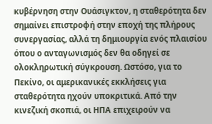κυβέρνηση στην Ουάσιγκτον, η σταθερότητα δεν σημαίνει επιστροφή στην εποχή της πλήρους συνεργασίας, αλλά τη δημιουργία ενός πλαισίου όπου ο ανταγωνισμός δεν θα οδηγεί σε ολοκληρωτική σύγκρουση. Ωστόσο, για το Πεκίνο, οι αμερικανικές εκκλήσεις για σταθερότητα ηχούν υποκριτικά. Από την κινεζική σκοπιά, οι ΗΠΑ επιχειρούν να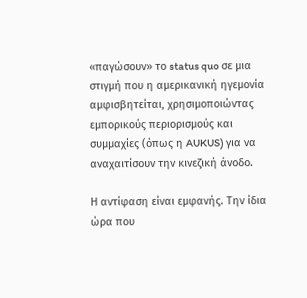«παγώσουν» το status quo σε μια στιγμή που η αμερικανική ηγεμονία αμφισβητείται, χρησιμοποιώντας εμπορικούς περιορισμούς και συμμαχίες (όπως η AUKUS) για να αναχαιτίσουν την κινεζική άνοδο.

Η αντίφαση είναι εμφανής. Την ίδια ώρα που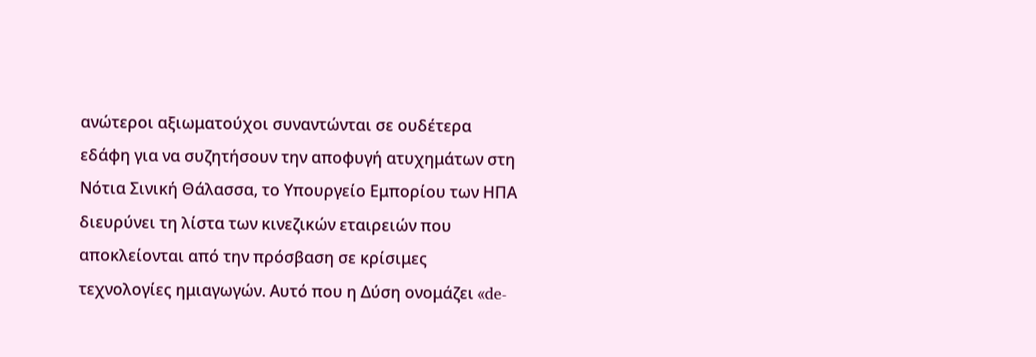ανώτεροι αξιωματούχοι συναντώνται σε ουδέτερα εδάφη για να συζητήσουν την αποφυγή ατυχημάτων στη Νότια Σινική Θάλασσα, το Υπουργείο Εμπορίου των ΗΠΑ διευρύνει τη λίστα των κινεζικών εταιρειών που αποκλείονται από την πρόσβαση σε κρίσιμες τεχνολογίες ημιαγωγών. Αυτό που η Δύση ονομάζει «de-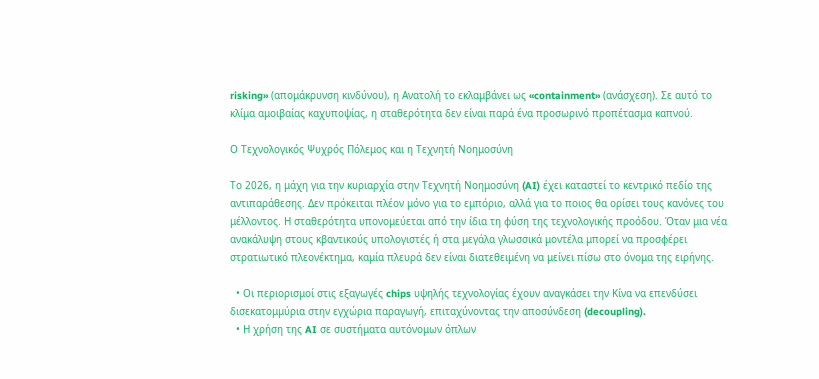risking» (απομάκρυνση κινδύνου), η Ανατολή το εκλαμβάνει ως «containment» (ανάσχεση). Σε αυτό το κλίμα αμοιβαίας καχυποψίας, η σταθερότητα δεν είναι παρά ένα προσωρινό προπέτασμα καπνού.

Ο Τεχνολογικός Ψυχρός Πόλεμος και η Τεχνητή Νοημοσύνη

Το 2026, η μάχη για την κυριαρχία στην Τεχνητή Νοημοσύνη (AI) έχει καταστεί το κεντρικό πεδίο της αντιπαράθεσης. Δεν πρόκειται πλέον μόνο για το εμπόριο, αλλά για το ποιος θα ορίσει τους κανόνες του μέλλοντος. Η σταθερότητα υπονομεύεται από την ίδια τη φύση της τεχνολογικής προόδου. Όταν μια νέα ανακάλυψη στους κβαντικούς υπολογιστές ή στα μεγάλα γλωσσικά μοντέλα μπορεί να προσφέρει στρατιωτικό πλεονέκτημα, καμία πλευρά δεν είναι διατεθειμένη να μείνει πίσω στο όνομα της ειρήνης.

  • Οι περιορισμοί στις εξαγωγές chips υψηλής τεχνολογίας έχουν αναγκάσει την Κίνα να επενδύσει δισεκατομμύρια στην εγχώρια παραγωγή, επιταχύνοντας την αποσύνδεση (decoupling).
  • Η χρήση της AI σε συστήματα αυτόνομων όπλων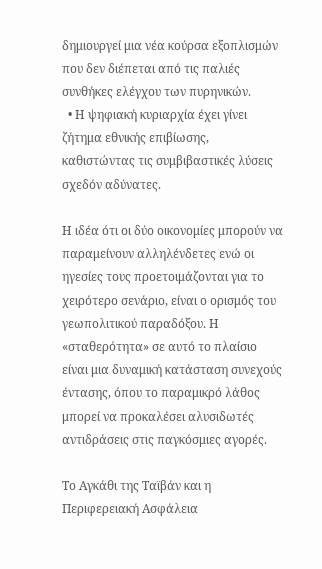δημιουργεί μια νέα κούρσα εξοπλισμών που δεν διέπεται από τις παλιές συνθήκες ελέγχου των πυρηνικών.
  • Η ψηφιακή κυριαρχία έχει γίνει ζήτημα εθνικής επιβίωσης, καθιστώντας τις συμβιβαστικές λύσεις σχεδόν αδύνατες.

Η ιδέα ότι οι δύο οικονομίες μπορούν να παραμείνουν αλληλένδετες ενώ οι ηγεσίες τους προετοιμάζονται για το χειρότερο σενάριο, είναι ο ορισμός του γεωπολιτικού παραδόξου. Η «σταθερότητα» σε αυτό το πλαίσιο είναι μια δυναμική κατάσταση συνεχούς έντασης, όπου το παραμικρό λάθος μπορεί να προκαλέσει αλυσιδωτές αντιδράσεις στις παγκόσμιες αγορές.

Το Αγκάθι της Ταϊβάν και η Περιφερειακή Ασφάλεια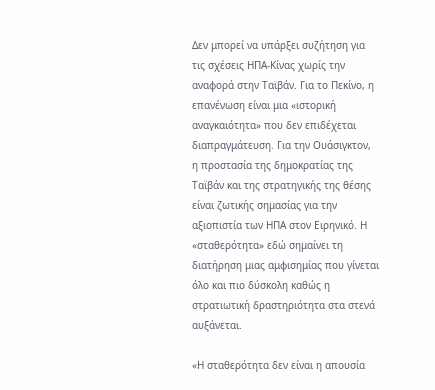Δεν μπορεί να υπάρξει συζήτηση για τις σχέσεις ΗΠΑ-Κίνας χωρίς την αναφορά στην Ταϊβάν. Για το Πεκίνο, η επανένωση είναι μια «ιστορική αναγκαιότητα» που δεν επιδέχεται διαπραγμάτευση. Για την Ουάσιγκτον, η προστασία της δημοκρατίας της Ταϊβάν και της στρατηγικής της θέσης είναι ζωτικής σημασίας για την αξιοπιστία των ΗΠΑ στον Ειρηνικό. Η «σταθερότητα» εδώ σημαίνει τη διατήρηση μιας αμφισημίας που γίνεται όλο και πιο δύσκολη καθώς η στρατιωτική δραστηριότητα στα στενά αυξάνεται.

«Η σταθερότητα δεν είναι η απουσία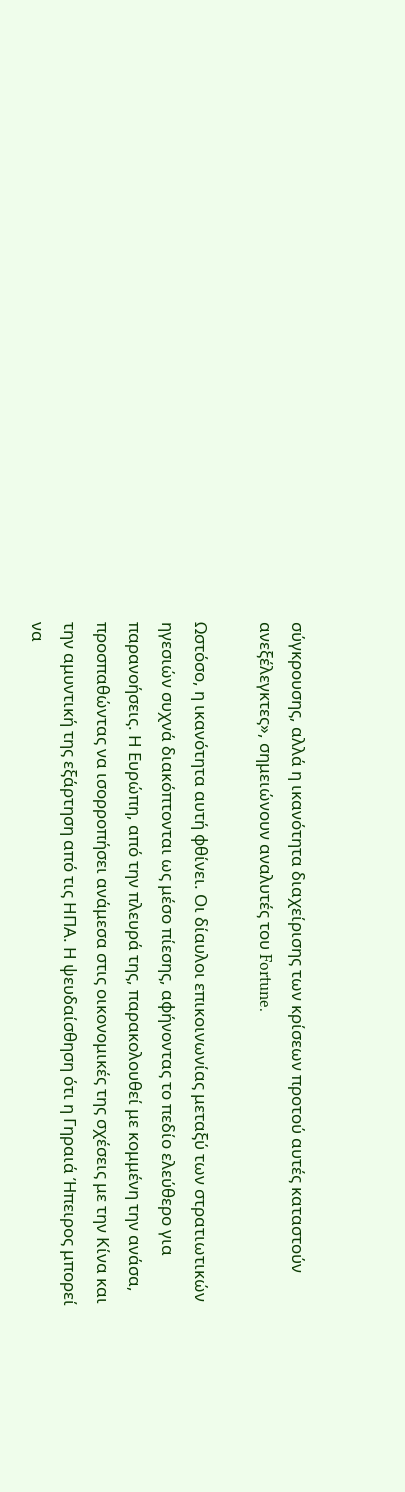σύγκρουσης, αλλά η ικανότητα διαχείρισης των κρίσεων προτού αυτές καταστούν ανεξέλεγκτες», σημειώνουν αναλυτές του Fortune.

Ωστόσο, η ικανότητα αυτή φθίνει. Οι δίαυλοι επικοινωνίας μεταξύ των στρατιωτικών ηγεσιών συχνά διακόπτονται ως μέσο πίεσης, αφήνοντας το πεδίο ελεύθερο για παρανοήσεις. Η Ευρώπη, από την πλευρά της, παρακολουθεί με κομμένη την ανάσα, προσπαθώντας να ισορροπήσει ανάμεσα στις οικονομικές της σχέσεις με την Κίνα και την αμυντική της εξάρτηση από τις ΗΠΑ. Η ψευδαίσθηση ότι η Γηραιά Ήπειρος μπορεί να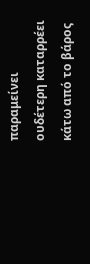παραμείνει ουδέτερη καταρρέει κάτω από το βάρος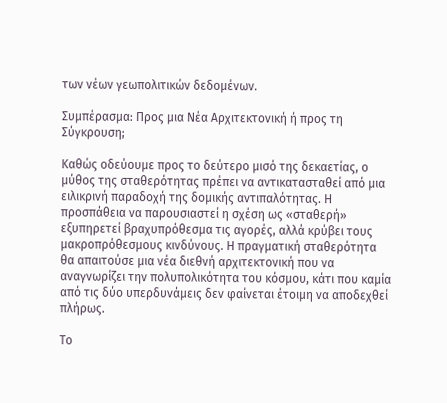των νέων γεωπολιτικών δεδομένων.

Συμπέρασμα: Προς μια Νέα Αρχιτεκτονική ή προς τη Σύγκρουση;

Καθώς οδεύουμε προς το δεύτερο μισό της δεκαετίας, ο μύθος της σταθερότητας πρέπει να αντικατασταθεί από μια ειλικρινή παραδοχή της δομικής αντιπαλότητας. Η προσπάθεια να παρουσιαστεί η σχέση ως «σταθερή» εξυπηρετεί βραχυπρόθεσμα τις αγορές, αλλά κρύβει τους μακροπρόθεσμους κινδύνους. Η πραγματική σταθερότητα θα απαιτούσε μια νέα διεθνή αρχιτεκτονική που να αναγνωρίζει την πολυπολικότητα του κόσμου, κάτι που καμία από τις δύο υπερδυνάμεις δεν φαίνεται έτοιμη να αποδεχθεί πλήρως.

Το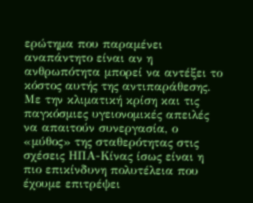ερώτημα που παραμένει αναπάντητο είναι αν η ανθρωπότητα μπορεί να αντέξει το κόστος αυτής της αντιπαράθεσης. Με την κλιματική κρίση και τις παγκόσμιες υγειονομικές απειλές να απαιτούν συνεργασία, ο «μύθος» της σταθερότητας στις σχέσεις ΗΠΑ-Κίνας ίσως είναι η πιο επικίνδυνη πολυτέλεια που έχουμε επιτρέψει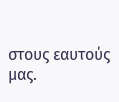στους εαυτούς μας.